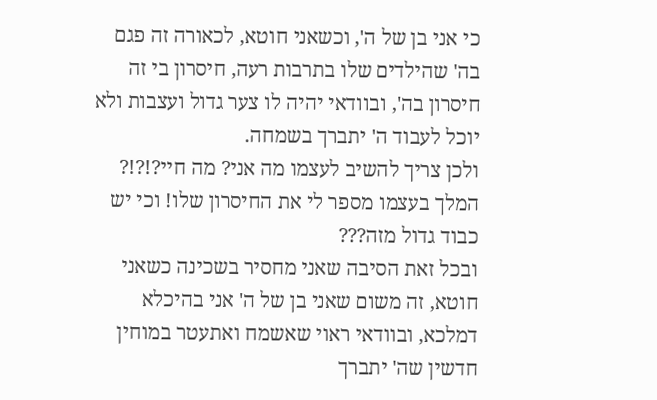כי אני בן של ה', וכשאני חוטא, לכאורה זה פגם בה' שהילדים שלו בתרבות רעה, חיסרון בי זה חיסרון בה', ובוודאי יהיה לו צער גדול ועצבות ולא יוכל לעבוד ה' יתברך בשמחה.
ולכן צריך להשיב לעצמו מה אני? מה חיי?!?!? המלך בעצמו מספר לי את החיסרון שלו! וכי יש כבוד גדול מזה???
ובכל זאת הסיבה שאני מחסיר בשכינה כשאני חוטא, זה משום שאני בן של ה' אני בהיכלא דמלכא, ובוודאי ראוי שאשמח ואתעטר במוחין חדשין שה' יתברך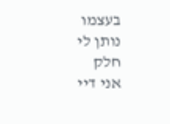בעצמו נותן לי חלק
אני דיי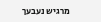מרגיש נעבעך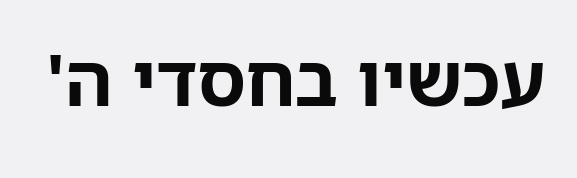עכשיו בחסדי ה'